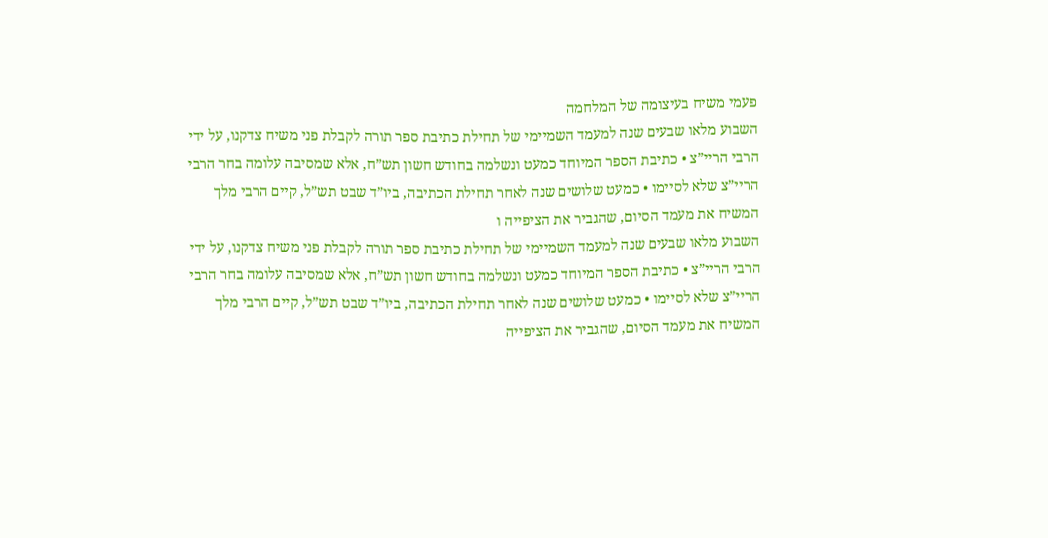פעמי משיח בעיצומה של המלחמה
השבוע מלאו שבעים שנה למעמד השמיימי של תחילת כתיבת ספר תורה לקבלת פני משיח צדקנו, על ידי הרבי הריי”צ • כתיבת הספר המיוחד כמעט ונשלמה בחודש חשון תש”ח, אלא שמסיבה עלומה בחר הרבי הריי”צ שלא לסיימו • כמעט שלושים שנה לאחר תחילת הכתיבה, ביו”ד שבט תש”ל, קיים הרבי מלך המשיח את מעמד הסיום, שהגביר את הציפייה ו
השבוע מלאו שבעים שנה למעמד השמיימי של תחילת כתיבת ספר תורה לקבלת פני משיח צדקנו, על ידי הרבי הריי”צ • כתיבת הספר המיוחד כמעט ונשלמה בחודש חשון תש”ח, אלא שמסיבה עלומה בחר הרבי הריי”צ שלא לסיימו • כמעט שלושים שנה לאחר תחילת הכתיבה, ביו”ד שבט תש”ל, קיים הרבי מלך המשיח את מעמד הסיום, שהגביר את הציפייה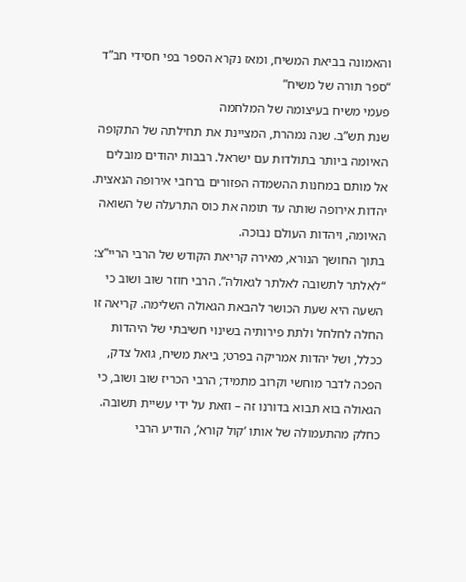והאמונה בביאת המשיח, ומאז נקרא הספר בפי חסידי חב”ד “ספר תורה של משיח”
פעמי משיח בעיצומה של המלחמה
שנת תש”ב. שנה נמהרת, המציינת את תחילתה של התקופה האיומה ביותר בתולדות עם ישראל. רבבות יהודים מובלים אל מותם במחנות ההשמדה הפזורים ברחבי אירופה הנאצית. יהדות אירופה שותה עד תומה את כוס התרעלה של השואה האיומה, ויהדות העולם נבוכה.
בתוך החושך הנורא, מאירה קריאת הקודש של הרבי הריי”צ: “לאלתר לתשובה לאלתר לגאולה”. הרבי חוזר שוב ושוב כי השעה היא שעת הכושר להבאת הגאולה השלימה. קריאה זו החלה לחלחל ולתת פירותיה בשינוי חשיבתי של היהדות ככלל, ושל יהדות אמריקה בפרט; ביאת משיח, גואל צדק, הפכה לדבר מוחשי וקרוב מתמיד; הרבי הכריז שוב ושוב, כי הגאולה בוא תבוא בדורנו זה – וזאת על ידי עשיית תשובה.
כחלק מהתעמולה של אותו ‘קול קורא’, הודיע הרבי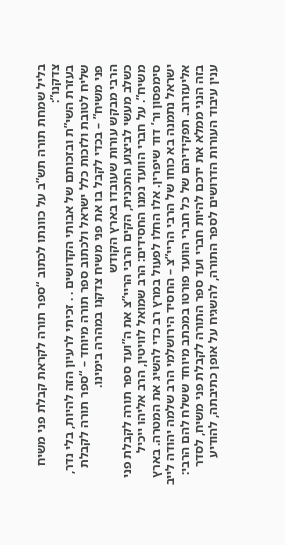בליל שמחת תורה תש”ב על כוונתו לכתוב “ספר תורה לקראת קבלת פני משיח צדקנו”:
בעזרת השי”ת ובזכותם של אבותי הקדושים . . זכיתי לרעיון הזה להיות, בלי נדר, שליח לטובת ולזכות כלל ישראל ולכתוב ספר תורה מיוחד – “ספר תורה לקבלת פני משיח” – בכדי לקבל בו את פני משיח צדקנו במהרה בימינו.
הרבי מבקש עורות שעובדו בארץ הקודש
כשלב מעשי לביצוע התכנית, הקים הרבי הריי”צ את ה”ועד ספר תורה לקבלת פני משיח”. על חברי הוועד נמנו החסידים: הרב שמואל לוויטין, הרב אליהו ייכיל סימפסון ור’ דוד שיפרין. אלו החלו לפעול במרץ רב כדי להשיג את המטרה. בארץ ישראל נתמנה בא כוחו של הרבי הריי”צ – החסיד הירושלמי הרב שלמה יהודה לייב אליעזרוב. תפקידיהם של כל חברי הוועד פורטו במכתב מיוחד ששלח להם הרבי:
בזה הנני ממלא את ידכם להיות חברי ועד ספר התורה לקבלת פני משיח, לסדר ענין עיבוד העורות הדרושים לספר התורה, להשגיח על אופן כתיבתה, להודיע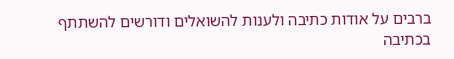ברבים על אודות כתיבה ולענות להשואלים ודורשים להשתתף בכתיבה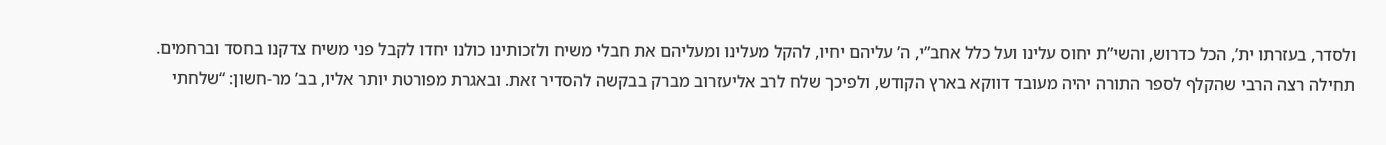ולסדר, בעזרתו ית’, הכל כדרוש, והשי”ת יחוס עלינו ועל כלל אחב”י, ה’ עליהם יחיו, להקל מעלינו ומעליהם את חבלי משיח ולזכותינו כולנו יחדו לקבל פני משיח צדקנו בחסד וברחמים.
תחילה רצה הרבי שהקלף לספר התורה יהיה מעובד דווקא בארץ הקודש, ולפיכך שלח לרב אליעזרוב מברק בבקשה להסדיר זאת. ובאגרת מפורטת יותר אליו, בב’ מר-חשון: “שלחתי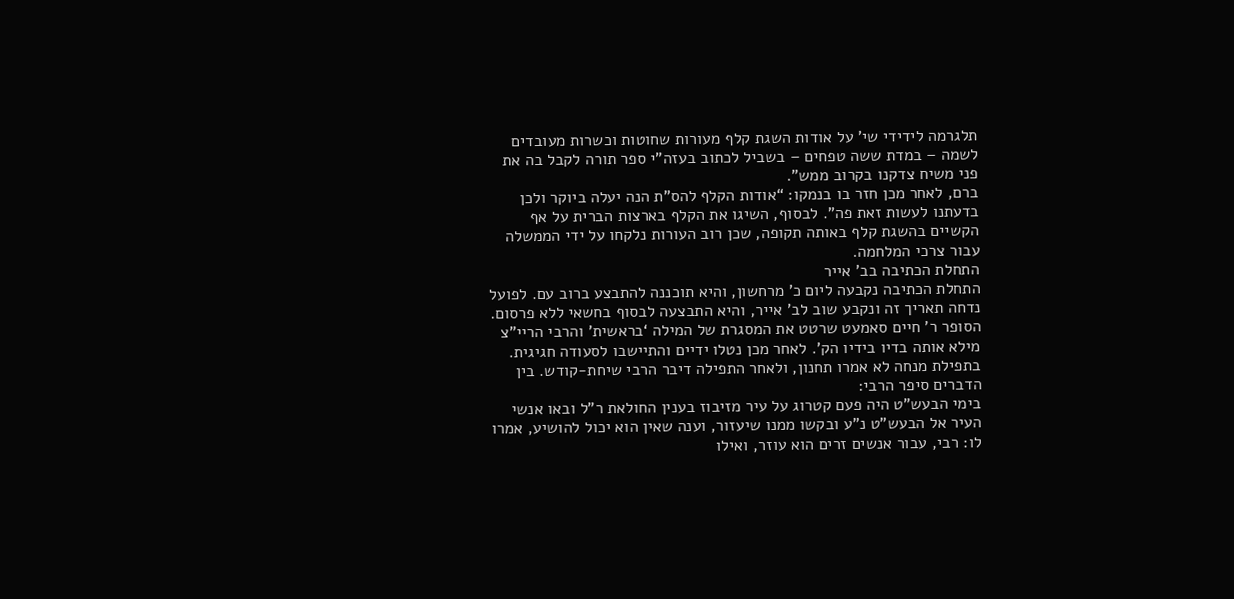תלגרמה לידידי שי’ על אודות השגת קלף מעורות שחוטות וכשרות מעובדים לשמה – במדת ששה טפחים – בשביל לכתוב בעזה”י ספר תורה לקבל בה את פני משיח צדקנו בקרוב ממש”.
ברם, לאחר מכן חזר בו בנמקו: “אודות הקלף להס”ת הנה יעלה ביוקר ולכן בדעתנו לעשות זאת פה”. לבסוף, השיגו את הקלף בארצות הברית על אף הקשיים בהשגת קלף באותה תקופה, שכן רוב העורות נלקחו על ידי הממשלה עבור צרכי המלחמה.
התחלת הכתיבה בב’ אייר
התחלת הכתיבה נקבעה ליום כ’ מרחשון, והיא תוכננה להתבצע ברוב עם. לפועל נדחה תאריך זה ונקבע שוב לב’ אייר, והיא התבצעה לבסוף בחשאי ללא פרסום.
הסופר ר’ חיים סאמעט שרטט את המסגרת של המילה ‘בראשית’ והרבי הריי”צ מילא אותה בדיו בידיו הק’. לאחר מכן נטלו ידיים והתיישבו לסעודה חגיגית. בתפילת מנחה לא אמרו תחנון, ולאחר התפילה דיבר הרבי שיחת-קודש. בין הדברים סיפר הרבי:
בימי הבעש”ט היה פעם קטרוג על עיר מזיבוז בענין החולאת ר”ל ובאו אנשי העיר אל הבעש”ט נ”ע ובקשו ממנו שיעזור, וענה שאין הוא יכול להושיע, אמרו לו: רבי, עבור אנשים זרים הוא עוזר, ואילו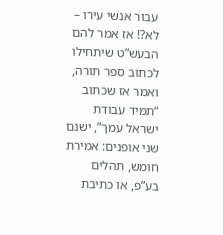עבור אנשי עירו – לא?! אז אמר להם הבעש”ט שיתחילו לכתוב ספר תורה, ואמר אז שכתוב “תמיד עבודת ישראל עמך”, ישנם שני אופנים: אמירת חומש, תהלים בע”פ, או כתיבת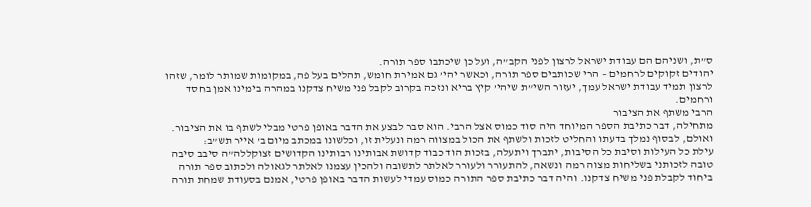ס”ת, ושניהם הם עבודת ישראל לרצון לפני הקב”ה, ועל כן שיכתבו ספר תורה.
יהודים זקוקים לרחמים – הרי שכותבים ספר תורה, וכאשר יהי’ גם אמירת חומש, תהלים בעל פה, במקומות שמותר לומר, שזהו לרצון תמיד עבודת ישראל עמך, יעזור השי”ת שיהי’ קיץ בריא ונזכה בקרוב לקבל פני משיח צדקנו במהרה בימינו אמן בחסד ורחמים.
הרבי משתף את הציבור
מתחילה, דבר כתיבת הספר המיוחד היה סוד כמוס אצל הרבי. הוא סבר לבצע את הדבר באופן פרטי מבלי לשתף בו את הציבור. ואולם, לבסוף נמלך בדעתו והחליט לזכות ולשתף את הכול במצווה רמה ונעלית זו, וכלשונו במכתב מיום ב’ אייר תש”ב:
עילת כל העילות וסיבת כל הסיבות, יתברך ויתעלה, בזכות הוד כבוד קדושת אבותינו רבותינו הקדושים זצוקללה”ה סיבב סיבה טובה לזכותני בשליחות מצוה רמה ונשאה, להתעורר ולעורר לאלתר לתשובה ולהכין עצמנו לאלתר לגאולה ולכתוב ספר תורה ביחוד לקבלת פני משיח צדקנו. והיה דבר כתיבת ספר התורה כמוס עמדי לעשות הדבר באופן פרטי, אמנם בסעודת שמחת תורה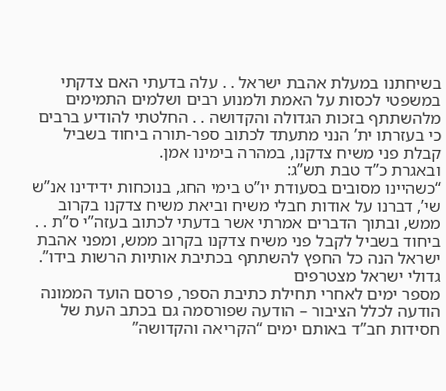בשיחתנו במעלת אהבת ישראל . . עלה בדעתי האם צדקתי במשפטי לכסות על האמת ולמנוע רבים ושלמים התמימים מלהשתתף בזכות הגדולה והקדושה . . החלטתי להודיע ברבים כי בעזרתו ית’ הנני מתעתד לכתוב ספר-תורה ביחוד בשביל קבלת פני משיח צדקנו, במהרה בימינו אמן.
ובאגרת כ”ד טבת תש”ג:
“כשהיינו מסובים בסעודת יו”ט בימי החג, בנוכחות ידידינו אנ”ש שי’, דברנו על אודות חבלי משיח וביאת משיח צדקנו בקרוב ממש, ובתוך הדברים אמרתי אשר בדעתי לכתוב בעזה”י ס”ת . . ביחוד בשביל לקבל פני משיח צדקנו בקרוב ממש, ומפני אהבת ישראל הנה כל החפץ להשתתף בכתיבת אותיות הרשות בידו”.
גדולי ישראל מצטרפים
מספר ימים לאחרי תחילת כתיבת הספר, פרסם הועד הממונה הודעה לכלל הציבור – הודעה שפורסמה גם בכתב העת של חסידות חב”ד באותם ימים “הקריאה והקדושה”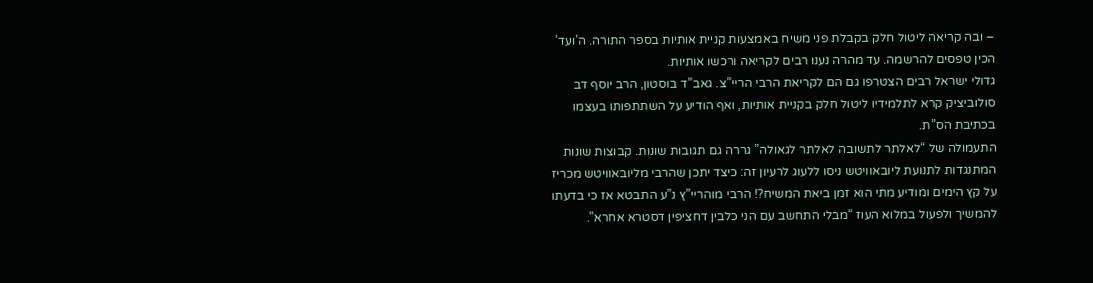– ובה קריאה ליטול חלק בקבלת פני משיח באמצעות קניית אותיות בספר התורה. ה’ועד’ הכין טפסים להרשמה. עד מהרה נענו רבים לקריאה ורכשו אותיות.
גדולי ישראל רבים הצטרפו גם הם לקריאת הרבי הריי”צ. גאב”ד בוסטון, הרב יוסף דב סולוביציק קרא לתלמידיו ליטול חלק בקניית אותיות, ואף הודיע על השתתפותו בעצמו בכתיבת הס”ת.
התעמולה של “לאלתר לתשובה לאלתר לגאולה” גררה גם תגובות שונות. קבוצות שונות המתנגדות לתנועת ליובאוויטש ניסו ללעוג לרעיון זה: כיצד יתכן שהרבי מליובאוויטש מכריז על קץ הימים ומודיע מתי הוא זמן ביאת המשיח?! הרבי מוהריי”ץ נ”ע התבטא אז כי בדעתו להמשיך ולפעול במלוא העוז “מבלי התחשב עם הני כלבין דחציפין דסטרא אחרא”.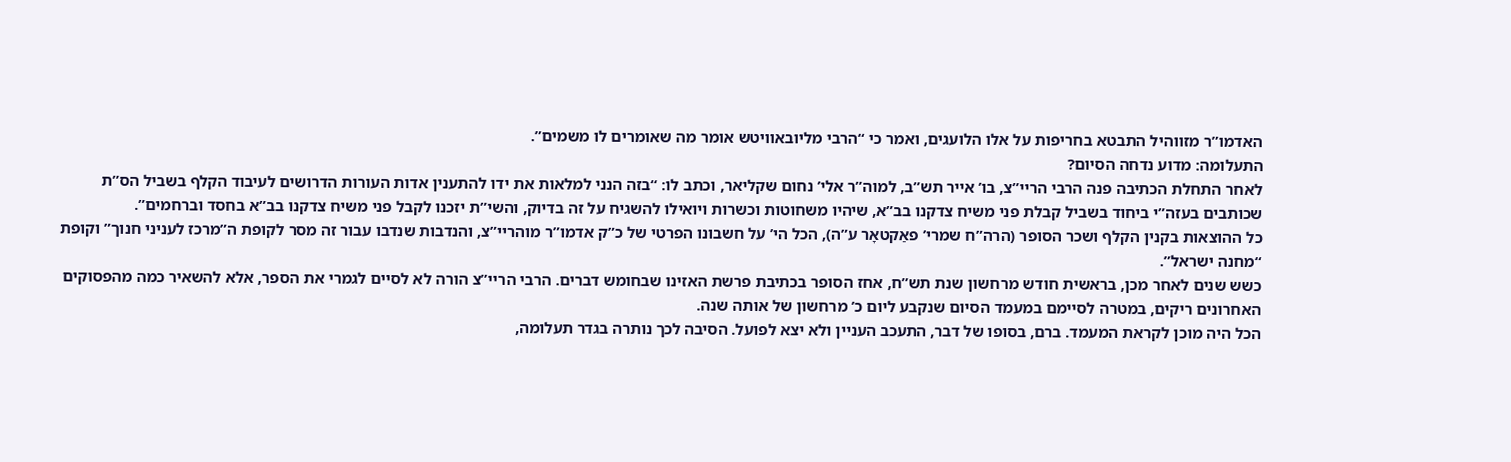האדמו”ר מזווהיל התבטא בחריפות על אלו הלועגים, ואמר כי “הרבי מליובאוויטש אומר מה שאומרים לו משמים”.
התעלומה: מדוע נדחה הסיום?
לאחר התחלת הכתיבה פנה הרבי הריי”צ, בו’ אייר תש”ב, למוה”ר אלי’ נחום שקליאר, וכתב לו: “בזה הנני למלאות את ידו להתענין אדות העורות הדרושים לעיבוד הקלף בשביל הס”ת שכותבים בעזה”י ביחוד בשביל קבלת פני משיח צדקנו בב”א, שיהיו משחוטות וכשרות ויואילו להשגיח על זה בדיוק, והשי”ת יזכנו לקבל פני משיח צדקנו בב”א בחסד וברחמים”.
כל ההוצאות בקנין הקלף ושכר הסופר (הרה”ח שמרי’ פאַקטאָר ע”ה), הכל הי’ על חשבונו הפרטי של כ”ק אדמו”ר מוהריי”צ, והנדבות שנדבו עבור זה מסר לקופת ה”מרכז לעניני חנוך” וקופת “מחנה ישראל”.
כשש שנים לאחר מכן, בראשית חודש מרחשון שנת תש”ח, אחז הסופר בכתיבת פרשת האזינו שבחומש דברים. הרבי הריי”צ הורה לא לסיים לגמרי את הספר, אלא להשאיר כמה מהפסוקים האחרונים ריקים, במטרה לסיימם במעמד הסיום שנקבע ליום כ’ מרחשון של אותה שנה.
הכל היה מוכן לקראת המעמד. ברם, בסופו של דבר, התעכב העניין ולא יצא לפועל. הסיבה לכך נותרה בגדר תעלומה,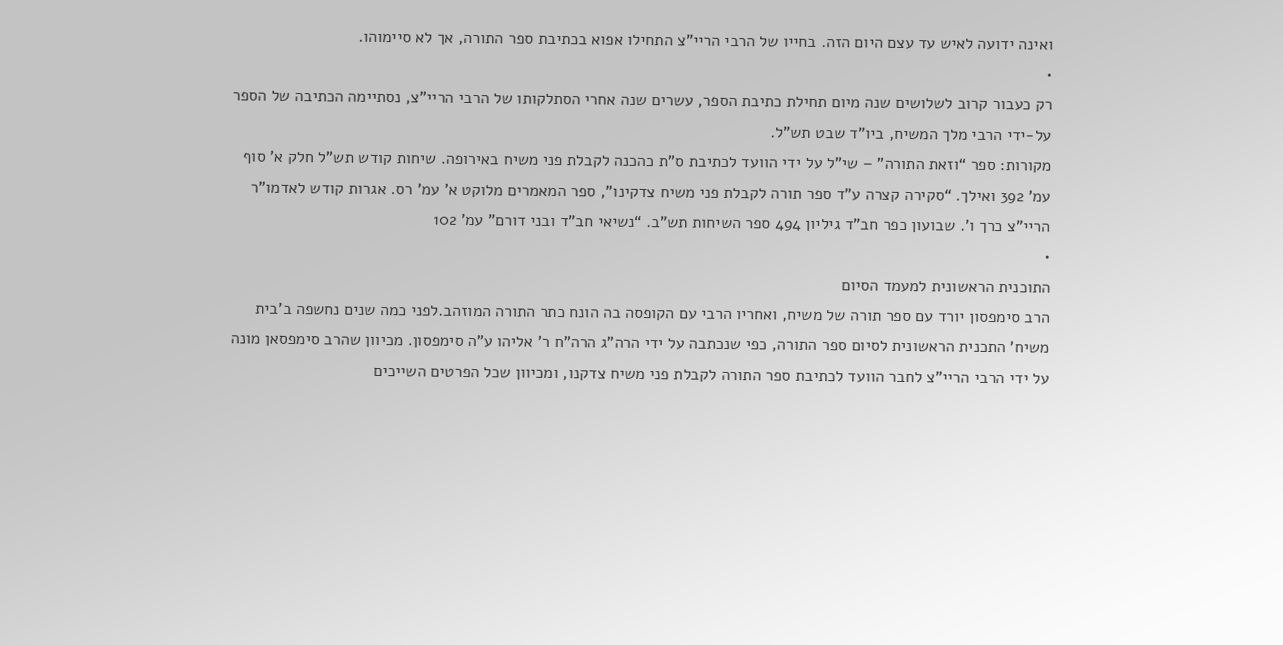ואינה ידועה לאיש עד עצם היום הזה. בחייו של הרבי הריי”צ התחילו אפוא בכתיבת ספר התורה, אך לא סיימוהו.
•
רק כעבור קרוב לשלושים שנה מיום תחילת כתיבת הספר, עשרים שנה אחרי הסתלקותו של הרבי הריי”צ, נסתיימה הכתיבה של הספר על-ידי הרבי מלך המשיח, ביו”ד שבט תש”ל.
מקורות: ספר “וזאת התורה” – שי”ל על ידי הוועד לכתיבת ס”ת כהכנה לקבלת פני משיח באירופה. שיחות קודש תש”ל חלק א’ סוף עמ’ 392 ואילך. “סקירה קצרה ע”ד ספר תורה לקבלת פני משיח צדקינו”, ספר המאמרים מלוקט א’ עמ’ רס. אגרות קודש לאדמו”ר הריי”צ כרך ו’. שבועון כפר חב”ד גיליון 494 ספר השיחות תש”ב. “נשיאי חב”ד ובני דורם” עמ’ 102
•
התוכנית הראשונית למעמד הסיום
הרב סימפסון יורד עם ספר תורה של משיח, ואחריו הרבי עם הקופסה בה הונח כתר התורה המוזהב.לפני כמה שנים נחשפה ב’בית משיח’ התכנית הראשונית לסיום ספר התורה, כפי שנכתבה על ידי הרה”ג הרה”ח ר’ אליהו ע”ה סימפסון. מכיוון שהרב סימפסאן מונה על ידי הרבי הריי”צ לחבר הוועד לכתיבת ספר התורה לקבלת פני משיח צדקנו, ומכיוון שכל הפרטים השייכים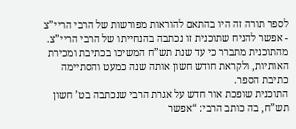לספר תורה זה היו בהתאם להוראות מפורשות של הרבי הריי”צ - אפשר להניח שתוכנית זו נכתבה בהנחייתו של הרבי הריי”צ.
מהתוכנית מתברר כי עד שנת תש”ח המשיכו בכתיבת ומכירת האותיות, ולקראת חודש חשון אותה שנה כמעט והסתיימה כתיבת הספר.
התוכנית שופכת אור חדש על אגרת הרבי שנכתבה בט’ חשון תש”ח, בה כותב הרבי: “אפשר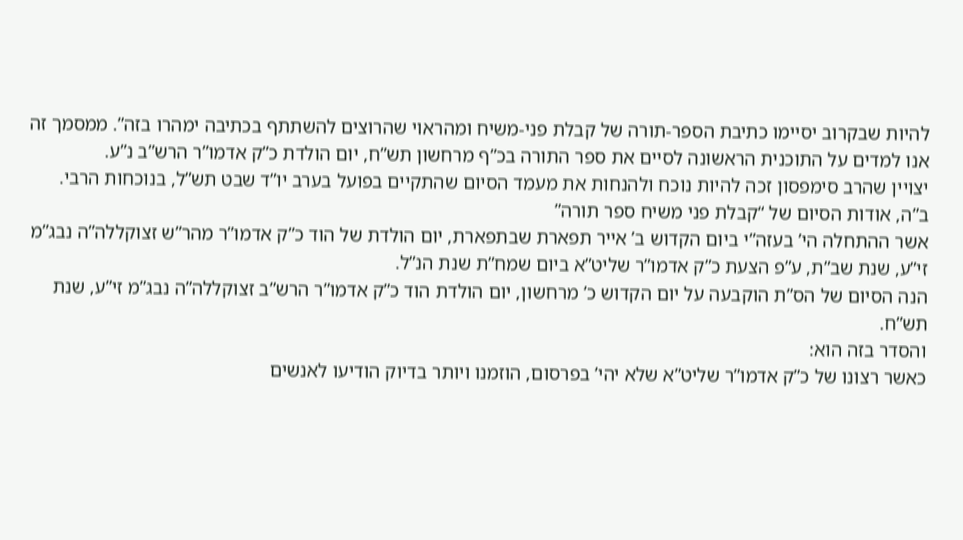להיות שבקרוב יסיימו כתיבת הספר-תורה של קבלת פני-משיח ומהראוי שהרוצים להשתתף בכתיבה ימהרו בזה”. ממסמך זה אנו למדים על התוכנית הראשונה לסיים את ספר התורה בכ”ף מרחשון תש”ח, יום הולדת כ”ק אדמו”ר הרש”ב נ”ע.
יצויין שהרב סימפסון זכה להיות נוכח ולהנחות את מעמד הסיום שהתקיים בפועל בערב יו”ד שבט תש”ל, בנוכחות הרבי.
ב”ה, אודות הסיום של “קבלת פני משיח ספר תורה”
אשר ההתחלה הי’ בעזה”י ביום הקדוש ב’ אייר תפארת שבתפארת, יום הולדת של הוד כ”ק אדמו”ר מהר”ש זצוקללה”ה נבג”מ זי”ע, שנת שב”ת, ע”פ הצעת כ”ק אדמו”ר שליט”א ביום שמח”ת שנת הנ”ל.
הנה הסיום של הס”ת הוקבעה על יום הקדוש כ’ מרחשון, יום הולדת הוד כ”ק אדמו”ר הרש”ב זצוקללה”ה נבג”מ זי”ע, שנת תש”ח.
והסדר בזה הוא:
כאשר רצונו של כ”ק אדמו”ר שליט”א שלא יהי’ בפרסום, הוזמנו ויותר בדיוק הודיעו לאנשים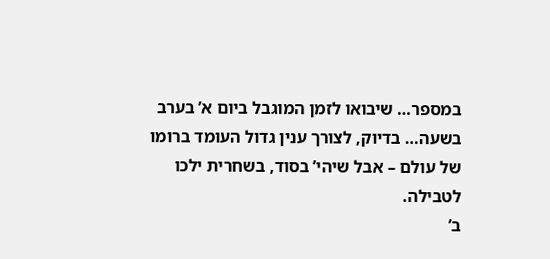במספר… שיבואו לזמן המוגבל ביום א’ בערב בשעה… בדיוק, לצורך ענין גדול העומד ברומו של עולם – אבל שיהי’ בסוד, בשחרית ילכו לטבילה.
ב’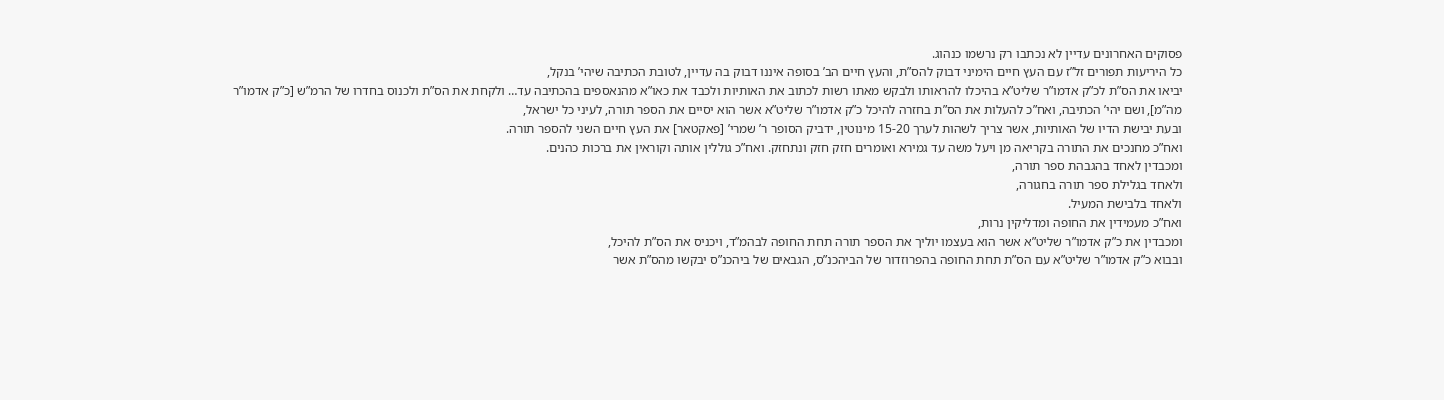פסוקים האחרונים עדיין לא נכתבו רק נרשמו כנהוג.
כל היריעות תפורים זל”ז עם העץ חיים הימיני דבוק להס”ת, והעץ חיים הב’ בסופה איננו דבוק בה עדיין, לטובת הכתיבה שיהי’ בנקל,
יביאו את הס”ת לכ”ק אדמו”ר שליט”א בהיכלו להראותו ולבקש מאתו רשות לכתוב את האותיות ולכבד את כאו”א מהנאספים בהכתיבה עד… ולקחת את הס”ת ולכנוס בחדרו של הרמ”ש [כ”ק אדמו”ר מה”מ], ושם יהי’ הכתיבה, ואח”כ להעלות את הס”ת בחזרה להיכל כ”ק אדמו”ר שליט”א אשר הוא יסיים את הספר תורה, לעיני כל ישראל,
ובעת יבישת הדיו של האותיות, אשר צריך לשהות לערך 15-20 מינוטין, ידביק הסופר ר’ שמרי’ [פאקטאר] את העץ חיים השני להספר תורה.
ואח”כ מחנכים את התורה בקריאה מן ויעל משה עד גמירא ואומרים חזק חזק ונתחזק. ואח”כ גוללין אותה וקוראין את ברכות כהנים.
ומכבדין לאחד בהגבהת ספר תורה,
ולאחד בגלילת ספר תורה בחגורה,
ולאחד בלבישת המעיל.
ואח”כ מעמידין את החופה ומדליקין נרות,
ומכבדין את כ”ק אדמו”ר שליט”א אשר הוא בעצמו יוליך את הספר תורה תחת החופה לבהמ”ד, ויכניס את הס”ת להיכל,
ובבוא כ”ק אדמו”ר שליט”א עם הס”ת תחת החופה בהפרוזדור של הביהכנ”ס, הגבאים של ביהכנ”ס יבקשו מהס”ת אשר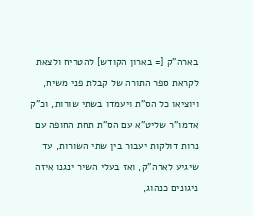בארה”ק [= בארון הקודש] להטריח ולצאת לקראת ספר התורה של קבלת פני משיח, ויוציאו כל הס”ת ויעמדו בשתי שורות, וכ”ק אדמו”ר שליט”א עם הס”ת תחת החופה עם נרות דולקות יעבור בין שתי השורות, עד שיגיע לארה”ק, ואז בעלי השיר ינגנו איזה ניגונים כנהוג,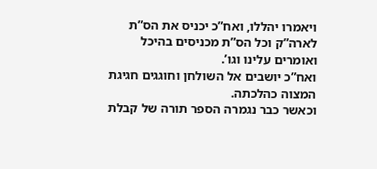ויאמרו יהללו, ואח”כ יכניס את הס”ת לארה”ק וכל הס”ת מכניסים בהיכל ואומרים עלינו וגו’.
ואח”כ יושבים אל השולחן וחוגגים חגיגת המצוה כהלכתה.
וכאשר כבר נגמרה הספר תורה של קבלת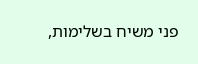פני משיח בשלימות,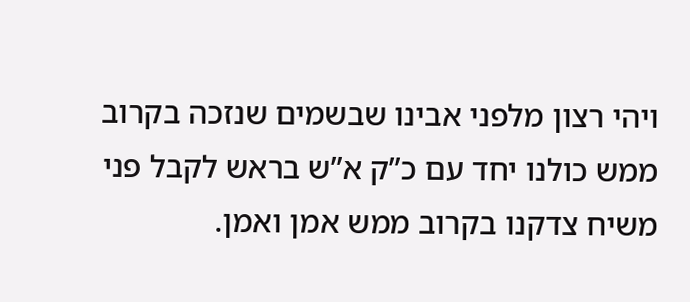ויהי רצון מלפני אבינו שבשמים שנזכה בקרוב ממש כולנו יחד עם כ”ק א”ש בראש לקבל פני משיח צדקנו בקרוב ממש אמן ואמן.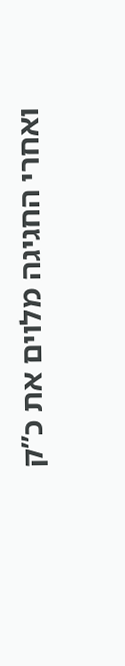ואחרי החגיגה מלוים את כ”ק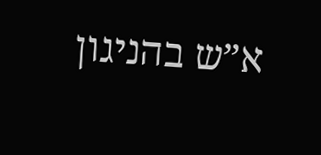א”ש בהניגון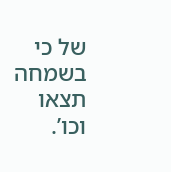של כי בשמחה תצאו וכו’.